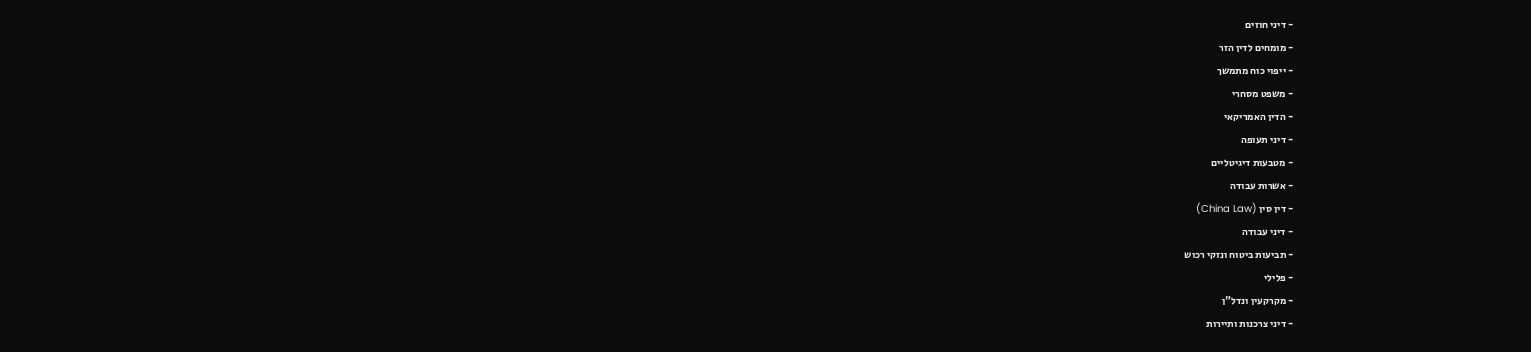- דיני חוזים
- מומחים לדין הזר
- ייפוי כוח מתמשך
- משפט מסחרי
- הדין האמריקאי
- דיני תעופה
- מטבעות דיגיטליים
- אשרות עבודה
- דין סין (China Law)
- דיני עבודה
- תביעות ביטוח ונזקי רכוש
- פלילי
- מקרקעין ונדל"ן
- דיני צרכנות ותיירות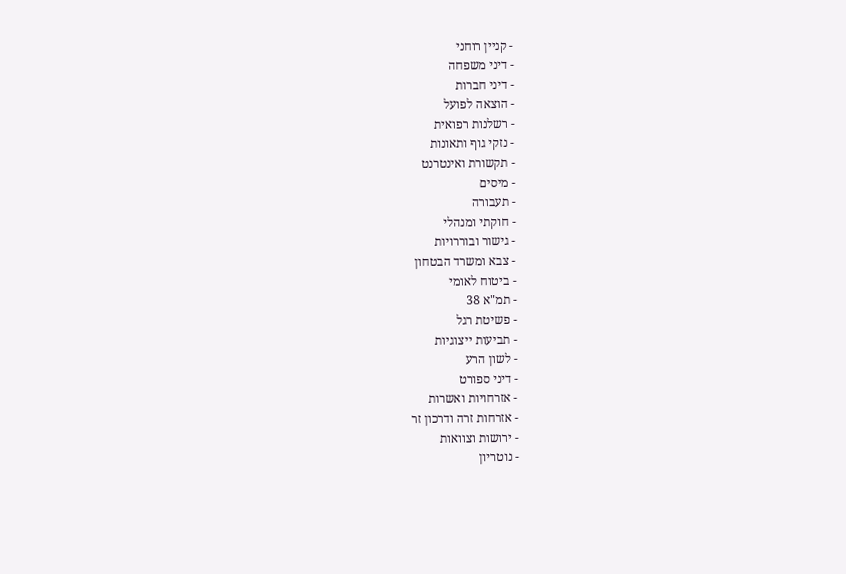- קניין רוחני
- דיני משפחה
- דיני חברות
- הוצאה לפועל
- רשלנות רפואית
- נזקי גוף ותאונות
- תקשורת ואינטרנט
- מיסים
- תעבורה
- חוקתי ומנהלי
- גישור ובוררויות
- צבא ומשרד הבטחון
- ביטוח לאומי
- תמ"א 38
- פשיטת רגל
- תביעות ייצוגיות
- לשון הרע
- דיני ספורט
- אזרחויות ואשרות
- אזרחות זרה ודרכון זר
- ירושות וצוואות
- נוטריון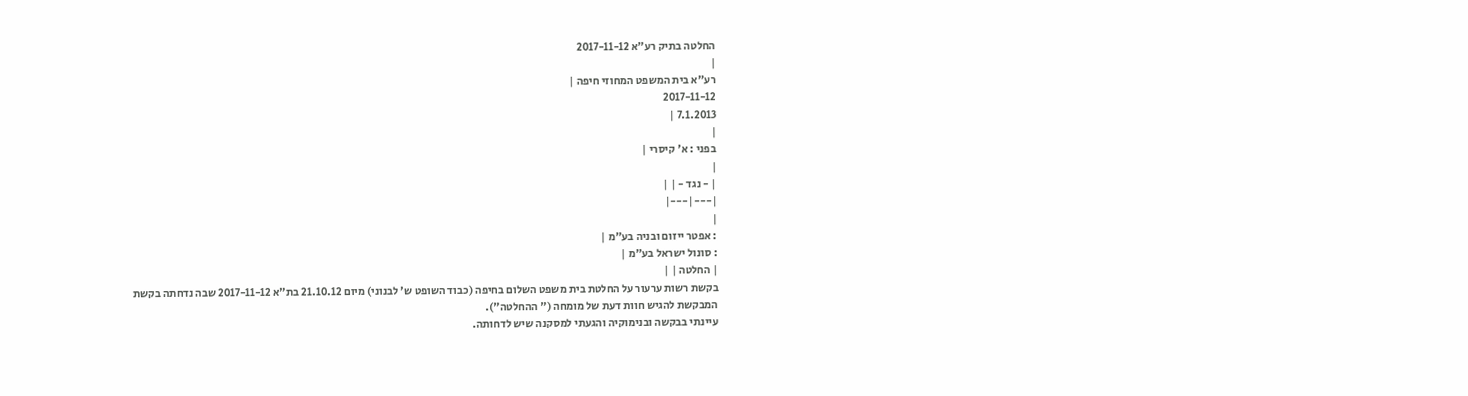החלטה בתיק רע"א 2017-11-12
|
רע"א בית המשפט המחוזי חיפה |
2017-11-12
7.1.2013 |
|
בפני : א' קיסרי |
|
| - נגד - | |
|---|---|
|
: אפטר ייזום ובניה בע"מ |
: סונול ישראל בע"מ |
| החלטה | |
בקשת רשות ערעור על החלטת בית משפט השלום בחיפה (כבוד השופט ש' לבנוני) מיום 21.10.12 בת"א 2017-11-12 שבה נדחתה בקשת המבקשת להגיש חוות דעת של מומחה (" ההחלטה").
עיינתי בבקשה ובנימוקיה והגעתי למסקנה שיש לדחותה.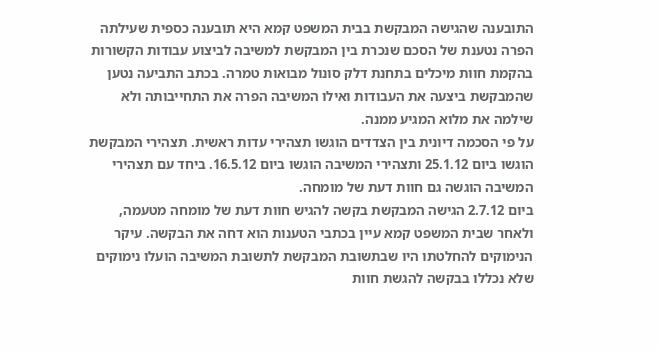התובענה שהגישה המבקשת בבית המשפט קמא היא תובענה כספית שעילתה הפרה נטענת של הסכם שנכרת בין המבקשת למשיבה לביצוע עבודות הקשורות בהקמת חוות מיכלים בתחנת דלק סונול מבואות טמרה. בכתב התביעה נטען שהמבקשת ביצעה את העבודות ואילו המשיבה הפרה את התחייבותה ולא שילמה את מלוא המגיע ממנה.
על פי הסכמה דיונית בין הצדדים הוגשו תצהירי עדות ראשית. תצהירי המבקשת הוגשו ביום 25.1.12 ותצהירי המשיבה הוגשו ביום 16.5.12. ביחד עם תצהירי המשיבה הוגשה גם חוות דעת של מומחה.
ביום 2.7.12 הגישה המבקשת בקשה להגיש חוות דעת של מומחה מטעמה, ולאחר שבית המשפט קמא עיין בכתבי הטענות הוא דחה את הבקשה. עיקר הנימוקים להחלטתו היו שבתשובת המבקשת לתשובת המשיבה הועלו נימוקים שלא נכללו בבקשה להגשת חוות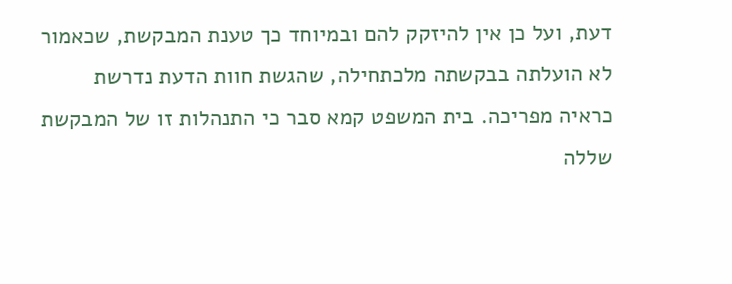דעת, ועל כן אין להיזקק להם ובמיוחד כך טענת המבקשת, שכאמור לא הועלתה בבקשתה מלכתחילה, שהגשת חוות הדעת נדרשת כראיה מפריכה. בית המשפט קמא סבר כי התנהלות זו של המבקשת שללה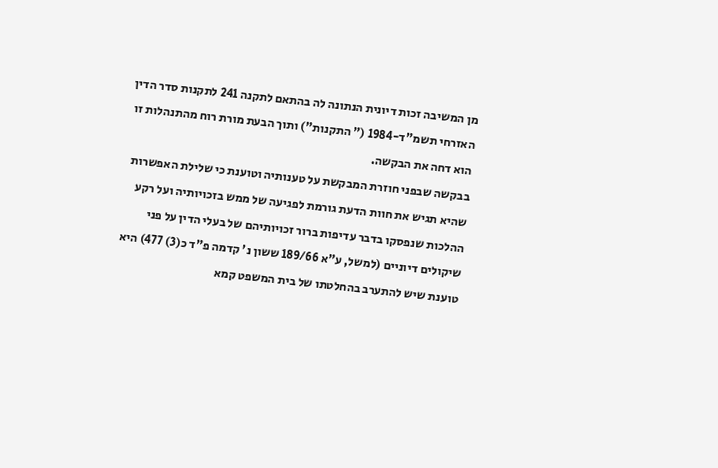מן המשיבה זכות דיונית הנתונה לה בהתאם לתקנה 241 לתקנות סדר הדין האזרחי תשמ"ד-1984 (" התקנות") ותוך הבעת מורת רוח מהתנהלות זו הוא דחה את הבקשה.
בבקשה שבפני חוזרת המבקשת על טענותיה וטוענת כי שלילת האפשרות שהיא תגיש את חוות הדעת גורמת לפגיעה של ממש בזכויותיה ועל רקע ההלכות שנפסקו בדבר עדיפות ברור זכויותיהם של בעלי הדין על פני שיקולים דיוניים (למשל, ע"א 189/66 ששון נ' קדמה פ"ד כ(3) 477) היא טוענת שיש להתערב בהחלטתו של בית המשפט קמא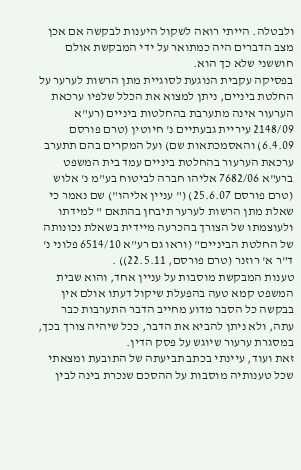ולבטלה. הייתי רואה לשקול היענות לבקשה אם אכן מצב הדברים היה כמתואר על ידי המבקשת אולם חוששני שלא כך הוא.
בפסיקה עקבית הנוגעת לסוגיית מתן הרשות לערער על החלטת ביניים, ניתן למצוא את הכלל שלפיו ערכאת הערעור אינה מתערבת בהחלטות ביניים (רע"א 2148/09 עיריית גבעתיים נ' חיוטין (טרם פורסם 6.4.09) והאסמכתאות שם) ועל המקרים בהם תתערב ערכאת הערעור בהחלטת ביניים עמד בית המשפט ברע"א 7682/06 אליהו חברה לביטוח בע"מ נ' אלוש (טרם פורסם 25.6.07) (" עניין אליהו") שם נאמר כי שאלת מתן הרשות לערער תיבחן בהתאם " למידתו ולעוצמתו של הצורך בהכרעה מיידית בשאלת נכונותה של החלטת הביניים" (וראו גם רע"א 6514/10 פלוני נ' ד"ר א' רוזנר (טרם פורסם, 22.5.11)) .
טענות המבקשת מוסבות על עניין אחד, והוא שבית המשפט קמא טעה בהפעלת שיקול דעתו אולם אין בבקשה כל הסבר מדוע מחייב הדבר התערבות כבר עתה, ולא ניתן להביא את הדבר, ככל שיהיה צורך בכך, במסגרת ערעור שיוגש על פסק הדין.
זאת ועוד, עיינתי בכתב תביעתה של התובעת ומצאתי שכל טענותיה מוסבות על ההסכם שנכרת בינה לבין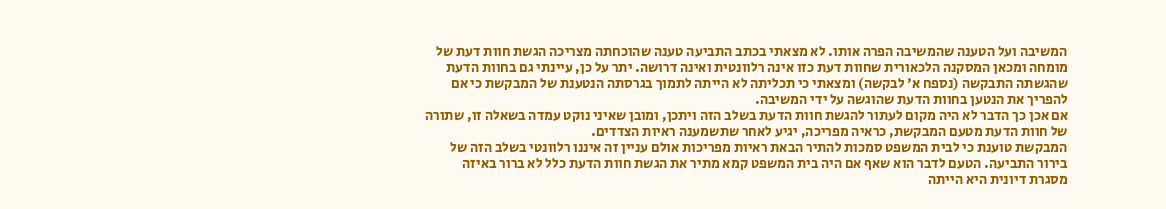המשיבה ועל הטענה שהמשיבה הפרה אותו. לא מצאתי בכתב התביעה טענה שהוכחתה מצריכה הגשת חוות דעת של מומחה ומכאן המסקנה הלכאורית שחוות דעת כזו אינה רלוונטית ואינה דרושה. יתר על כן, עיינתי גם בחוות הדעת שהגשתה התבקשה (נספח א' לבקשה) ומצאתי כי תכליתה לא הייתה לתמוך בגרסתה הנטענת של המבקשת כי אם להפריך את הנטען בחוות הדעת שהוגשה על ידי המשיבה.
אם אכן כך הדבר לא היה מקום לעתור להגשת חוות הדעת בשלב הזה ויתכן, ומובן שאיני נוקט עמדה בשאלה זו, שתורה של חוות הדעת מטעם המבקשת, כראיה מפריכה, יגיע לאחר שתשמענה ראיות הצדדים.
המבקשת טוענת כי לבית המשפט סמכות להתיר הבאת ראיות מפריכות אולם עניין זה איננו רלוונטי בשלב הזה של בירור התביעה. הטעם לדבר הוא שאף אם היה בית המשפט קמא מתיר את הגשת חוות הדעת כלל לא ברור באיזה מסגרת דיונית היא הייתה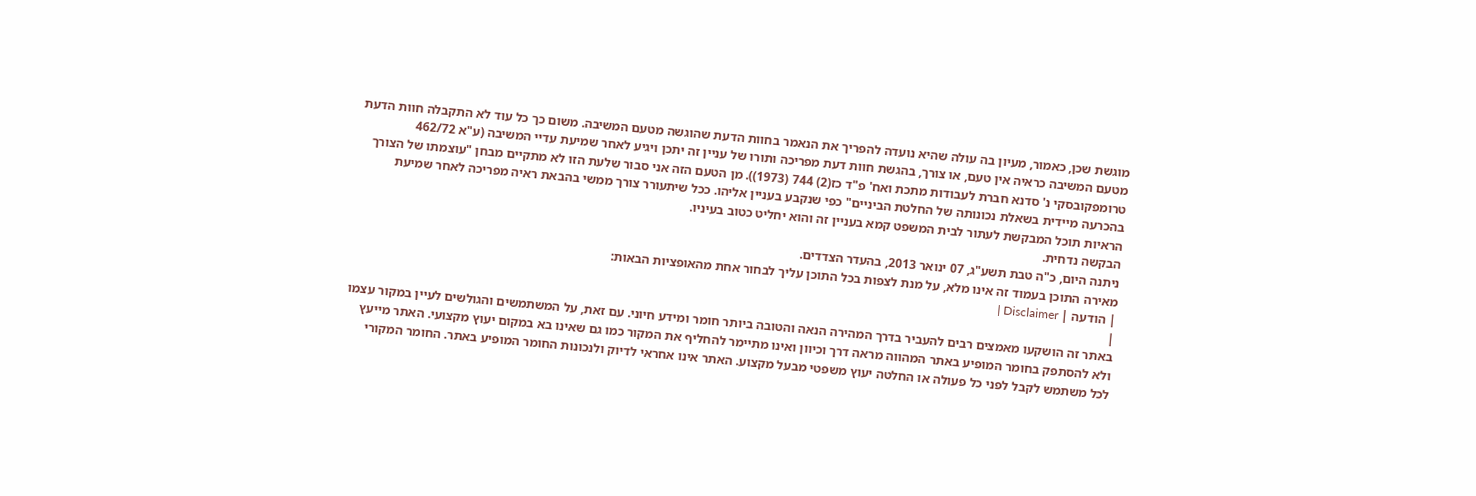מוגשת שכן, כאמור, מעיון בה עולה שהיא נועדה להפריך את הנאמר בחוות הדעת שהוגשה מטעם המשיבה. משום כך כל עוד לא התקבלה חוות הדעת מטעם המשיבה כראיה אין טעם, או צורך, בהגשת חוות דעת מפריכה ותורו של עניין זה יתכן ויגיע לאחר שמיעת עדיי המשיבה (ע"א 462/72 טרומפקובסקי נ' סדנא חברת לעבודות מתכת ואח' פ"ד כז(2) 744 (1973)). מן הטעם הזה אני סבור שלעת הזו לא מתקיים מבחן "עוצמתו של הצורך בהכרעה מיידית בשאלת נכונותה של החלטת הביניים" כפי שנקבע בעניין אליהו. ככל שיתעורר צורך ממשי בהבאת ראיה מפריכה לאחר שמיעת הראיות תוכל המבקשת לעתור לבית המשפט קמא בעניין זה והוא יחליט כטוב בעיניו.
הבקשה נדחית.
ניתנה היום, כ"ה טבת תשע"ג, 07 ינואר 2013, בהעדר הצדדים.
מאירה התוכן בעמוד זה אינו מלא, על מנת לצפות בכל התוכן עליך לבחור אחת מהאופציות הבאות:
| הודעה | Disclaimer |
|
באתר זה הושקעו מאמצים רבים להעביר בדרך המהירה הנאה והטובה ביותר חומר ומידע חיוני. עם זאת, על המשתמשים והגולשים לעיין במקור עצמו ולא להסתפק בחומר המופיע באתר המהווה מראה דרך וכיוון ואינו מתיימר להחליף את המקור כמו גם שאינו בא במקום יעוץ מקצועי. האתר מייעץ לכל משתמש לקבל לפני כל פעולה או החלטה יעוץ משפטי מבעל מקצוע. האתר אינו אחראי לדיוק ולנכונות החומר המופיע באתר. החומר המקורי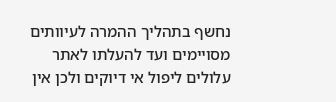נחשף בתהליך ההמרה לעיוותים מסויימים ועד להעלתו לאתר עלולים ליפול אי דיוקים ולכן אין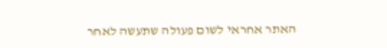האתר אחראי לשום פעולה שתעשה לאחר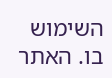השימוש בו. האתר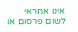אינו אחראי לשום פרסום או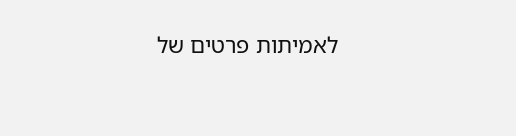לאמיתות פרטים של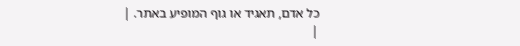כל אדם, תאגיד או גוף המופיע באתר. |
|